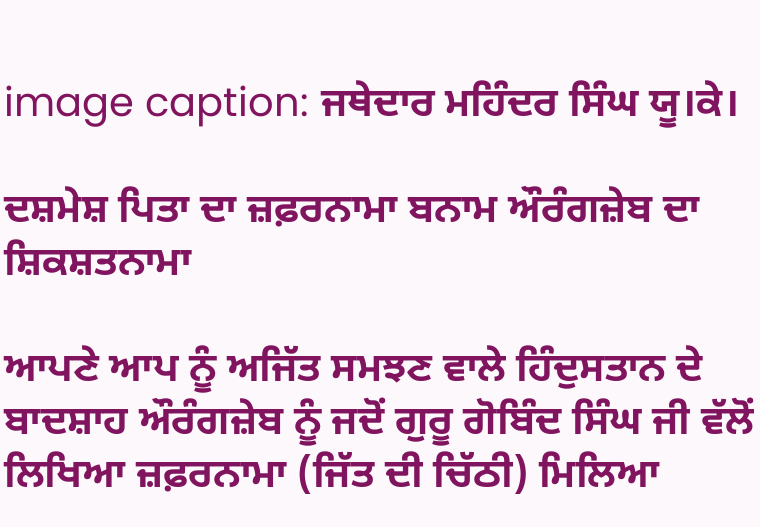image caption: ਜਥੇਦਾਰ ਮਹਿੰਦਰ ਸਿੰਘ ਯੂ।ਕੇ।

ਦਸ਼ਮੇਸ਼ ਪਿਤਾ ਦਾ ਜ਼ਫ਼ਰਨਾਮਾ ਬਨਾਮ ਔਰੰਗਜ਼ੇਬ ਦਾ ਸ਼ਿਕਸ਼ਤਨਾਮਾ

ਆਪਣੇ ਆਪ ਨੂੰ ਅਜਿੱਤ ਸਮਝਣ ਵਾਲੇ ਹਿੰਦੁਸਤਾਨ ਦੇ ਬਾਦਸ਼ਾਹ ਔਰੰਗਜ਼ੇਬ ਨੂੰ ਜਦੋਂ ਗੁਰੂ ਗੋਬਿੰਦ ਸਿੰਘ ਜੀ ਵੱਲੋਂ ਲਿਖਿਆ ਜ਼ਫ਼ਰਨਾਮਾ (ਜਿੱਤ ਦੀ ਚਿੱਠੀ) ਮਿਲਿਆ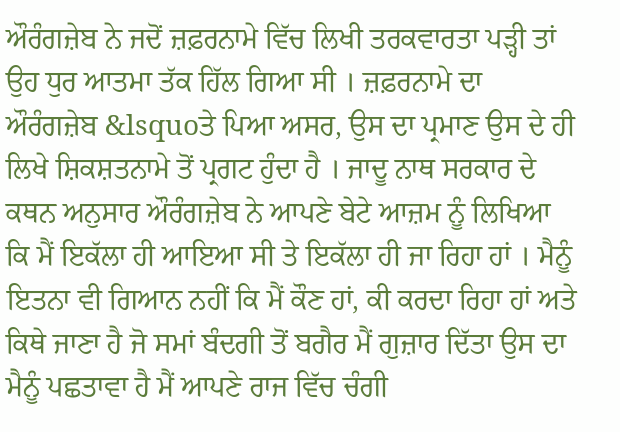ਔਰੰਗਜ਼ੇਬ ਨੇ ਜਦੋਂ ਜ਼ਫ਼ਰਨਾਮੇ ਵਿੱਚ ਲਿਖੀ ਤਰਕਵਾਰਤਾ ਪੜ੍ਹੀ ਤਾਂ ਉਹ ਧੁਰ ਆਤਮਾ ਤੱਕ ਹਿੱਲ ਗਿਆ ਸੀ । ਜ਼ਫ਼ਰਨਾਮੇ ਦਾ ਔਰੰਗਜ਼ੇਬ &lsquoਤੇ ਪਿਆ ਅਸਰ, ਉਸ ਦਾ ਪ੍ਰਮਾਣ ਉਸ ਦੇ ਹੀ ਲਿਖੇ ਸ਼ਿਕਸ਼ਤਨਾਮੇ ਤੋਂ ਪ੍ਰਗਟ ਹੁੰਦਾ ਹੈ । ਜਾਦੂ ਨਾਥ ਸਰਕਾਰ ਦੇ ਕਥਨ ਅਨੁਸਾਰ ਔਰੰਗਜ਼ੇਬ ਨੇ ਆਪਣੇ ਬੇਟੇ ਆਜ਼ਮ ਨੂੰ ਲਿਖਿਆ ਕਿ ਮੈਂ ਇਕੱਲਾ ਹੀ ਆਇਆ ਸੀ ਤੇ ਇਕੱਲਾ ਹੀ ਜਾ ਰਿਹਾ ਹਾਂ । ਮੈਨੂੰ ਇਤਨਾ ਵੀ ਗਿਆਨ ਨਹੀਂ ਕਿ ਮੈਂ ਕੌਣ ਹਾਂ, ਕੀ ਕਰਦਾ ਰਿਹਾ ਹਾਂ ਅਤੇ ਕਿਥੇ ਜਾਣਾ ਹੈ ਜੋ ਸਮਾਂ ਬੰਦਗੀ ਤੋਂ ਬਗੈਰ ਮੈਂ ਗੁਜ਼ਾਰ ਦਿੱਤਾ ਉਸ ਦਾ ਮੈਨੂੰ ਪਛਤਾਵਾ ਹੈ ਮੈਂ ਆਪਣੇ ਰਾਜ ਵਿੱਚ ਚੰਗੀ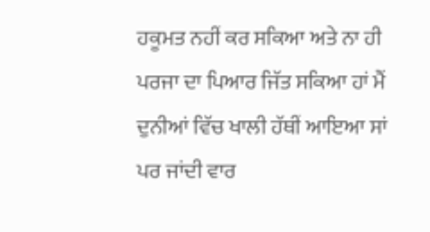ਹਕੂਮਤ ਨਹੀਂ ਕਰ ਸਕਿਆ ਅਤੇ ਨਾ ਹੀ ਪਰਜਾ ਦਾ ਪਿਆਰ ਜਿੱਤ ਸਕਿਆ ਹਾਂ ਮੈਂ ਦੁਨੀਆਂ ਵਿੱਚ ਖਾਲੀ ਹੱਥੀਂ ਆਇਆ ਸਾਂ ਪਰ ਜਾਂਦੀ ਵਾਰ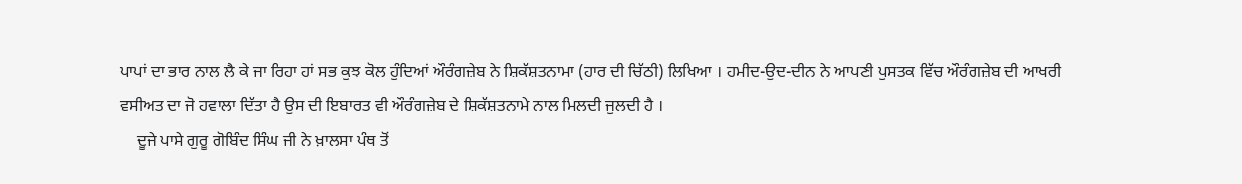ਪਾਪਾਂ ਦਾ ਭਾਰ ਨਾਲ ਲੈ ਕੇ ਜਾ ਰਿਹਾ ਹਾਂ ਸਭ ਕੁਝ ਕੋਲ ਹੁੰਦਿਆਂ ਔਰੰਗਜ਼ੇਬ ਨੇ ਸ਼ਿਕੱਸ਼ਤਨਾਮਾ (ਹਾਰ ਦੀ ਚਿੱਠੀ) ਲਿਖਿਆ । ਹਮੀਦ-ਉਦ-ਦੀਨ ਨੇ ਆਪਣੀ ਪੁਸਤਕ ਵਿੱਚ ਔਰੰਗਜ਼ੇਬ ਦੀ ਆਖਰੀ ਵਸੀਅਤ ਦਾ ਜੋ ਹਵਾਲਾ ਦਿੱਤਾ ਹੈ ਉਸ ਦੀ ਇਬਾਰਤ ਵੀ ਔਰੰਗਜ਼ੇਬ ਦੇ ਸ਼ਿਕੱਸ਼ਤਨਾਮੇ ਨਾਲ ਮਿਲਦੀ ਜੁਲਦੀ ਹੈ ।
    ਦੂਜੇ ਪਾਸੇ ਗੁਰੂ ਗੋਬਿੰਦ ਸਿੰਘ ਜੀ ਨੇ ਖ਼ਾਲਸਾ ਪੰਥ ਤੋਂ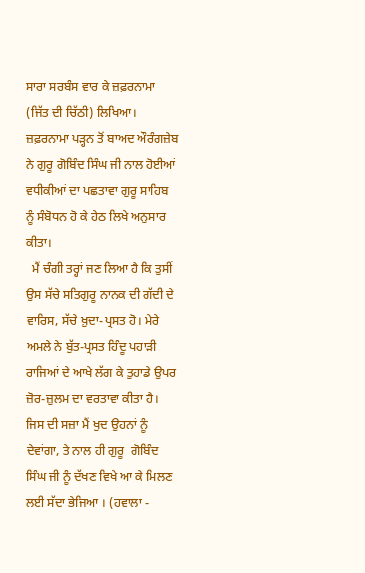ਸਾਰਾ ਸਰਬੰਸ ਵਾਰ ਕੇ ਜ਼ਫ਼ਰਨਾਮਾ (ਜਿੱਤ ਦੀ ਚਿੱਠੀ) ਲਿਖਿਆ। ਜ਼ਫ਼ਰਨਾਮਾ ਪੜ੍ਹਨ ਤੋਂ ਬਾਅਦ ਔਰੰਗਜ਼ੇਬ ਨੇ ਗੁਰੂ ਗੋਬਿੰਦ ਸਿੰਘ ਜੀ ਨਾਲ ਹੋਈਆਂ ਵਧੀਕੀਆਂ ਦਾ ਪਛਤਾਵਾ ਗੁਰੂ ਸਾਹਿਬ ਨੂੰ ਸੰਬੋਧਨ ਹੋ ਕੇ ਹੇਠ ਲਿਖੇ ਅਨੁਸਾਰ ਕੀਤਾ।
  ਮੈਂ ਚੰਗੀ ਤਰ੍ਹਾਂ ਜਣ ਲਿਆ ਹੈ ਕਿ ਤੁਸੀਂ ਉਸ ਸੱਚੇ ਸਤਿਗੁਰੂ ਨਾਨਕ ਦੀ ਗੱਦੀ ਦੇ ਵਾਰਿਸ, ਸੱਚੇ ਖ਼ੁਦਾ-ਪ੍ਰਸਤ ਹੋ। ਮੇਰੇ ਅਮਲੇ ਨੇ ਬੁੱਤ-ਪ੍ਰਸਤ ਹਿੰਦੂ ਪਹਾੜੀ ਰਾਜਿਆਂ ਦੇ ਆਖੇ ਲੱਗ ਕੇ ਤੁਹਾਡੇ ਉਪਰ ਜ਼ੋਰ-ਜ਼ੁਲਮ ਦਾ ਵਰਤਾਵਾ ਕੀਤਾ ਹੈ। ਜਿਸ ਦੀ ਸਜ਼ਾ ਮੈਂ ਖੁਦ ਉਹਨਾਂ ਨੂੰ ਦੇਵਾਂਗਾ, ਤੇ ਨਾਲ ਹੀ ਗੁਰੂ  ਗੋਬਿੰਦ ਸਿੰਘ ਜੀ ਨੂੰ ਦੱਖਣ ਵਿਖੇ ਆ ਕੇ ਮਿਲਣ ਲਈ ਸੱਦਾ ਭੇਜਿਆ । (ਹਵਾਲਾ -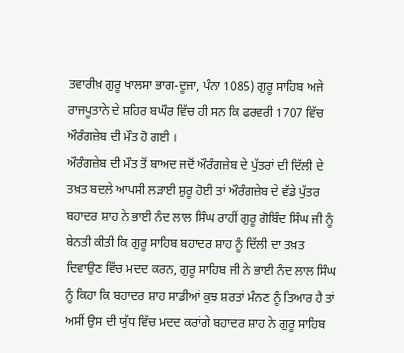ਤਵਾਰੀਖ਼ ਗੁਰੂ ਖਾਲਸਾ ਭਾਗ-ਦੂਜਾ, ਪੰਨਾ 1085) ਗੁਰੂ ਸਾਹਿਬ ਅਜੇ ਰਾਜਪੂਤਾਨੇ ਦੇ ਸ਼ਹਿਰ ਬਘੌਰ ਵਿੱਚ ਹੀ ਸਨ ਕਿ ਫਰਵਰੀ 1707 ਵਿੱਚ ਔਰੰਗਜ਼ੇਬ ਦੀ ਮੌਤ ਹੋ ਗਈ ।
ਔਰੰਗਜ਼ੇਬ ਦੀ ਮੌਤ ਤੋਂ ਬਾਅਦ ਜਦੋਂ ਔਰੰਗਜ਼ੇਬ ਦੇ ਪੁੱਤਰਾਂ ਦੀ ਦਿੱਲੀ ਦੇ ਤਖ਼ਤ ਬਦਲੇ ਆਪਸੀ ਲੜਾਈ ਸ਼ੁਰੂ ਹੋਈ ਤਾਂ ਔਰੰਗਜ਼ੇਬ ਦੇ ਵੱਡੇ ਪੁੱਤਰ ਬਹਾਦਰ ਸ਼ਾਹ ਨੇ ਭਾਈ ਨੰਦ ਲਾਲ ਸਿੰਘ ਰਾਹੀਂ ਗੁਰੂ ਗੋਬਿੰਦ ਸਿੰਘ ਜੀ ਨੂੰ ਬੇਨਤੀ ਕੀਤੀ ਕਿ ਗੁਰੂ ਸਾਹਿਬ ਬਹਾਦਰ ਸ਼ਾਹ ਨੂੰ ਦਿੱਲੀ ਦਾ ਤਖ਼ਤ ਦਿਵਾਉਣ ਵਿੱਚ ਮਦਦ ਕਰਨ, ਗੁਰੂ ਸਾਹਿਬ ਜੀ ਨੇ ਭਾਈ ਨੰਦ ਲਾਲ ਸਿੰਘ ਨੂੰ ਕਿਹਾ ਕਿ ਬਹਾਦਰ ਸ਼ਾਹ ਸਾਡੀਆਂ ਕੁਝ ਸ਼ਰਤਾਂ ਮੰਨਣ ਨੂੰ ਤਿਆਰ ਹੈ ਤਾਂ ਅਸੀਂ ਉਸ ਦੀ ਯੁੱਧ ਵਿੱਚ ਮਦਦ ਕਰਾਂਗੇ ਬਹਾਦਰ ਸ਼ਾਹ ਨੇ ਗੁਰੂ ਸਾਹਿਬ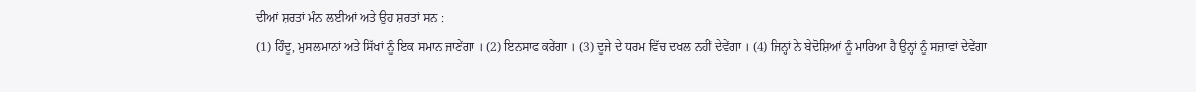ਦੀਆਂ ਸ਼ਰਤਾਂ ਮੰਨ ਲਈਆਂ ਅਤੇ ਉਹ ਸ਼ਰਤਾਂ ਸਨ :
(1) ਹਿੰਦੂ, ਮੁਸਲਮਾਨਾਂ ਅਤੇ ਸਿੱਖਾਂ ਨੂੰ ਇਕ ਸਮਾਨ ਜਾਣੇਂਗਾ । (2) ਇਨਸਾਫ ਕਰੇਂਗਾ । (3) ਦੂਜੇ ਦੇ ਧਰਮ ਵਿੱਚ ਦਖਲ ਨਹੀਂ ਦੇਵੇਂਗਾ । (4) ਜਿਨ੍ਹਾਂ ਨੇ ਬੇਦੋਸ਼ਿਆਂ ਨੂੰ ਮਾਰਿਆ ਹੈ ਉਨ੍ਹਾਂ ਨੂੰ ਸਜ਼ਾਵਾਂ ਦੇਵੇਂਗਾ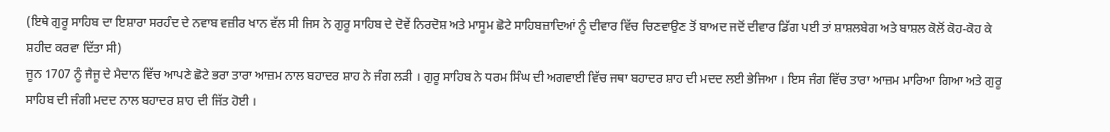(ਇਥੇ ਗੁਰੂ ਸਾਹਿਬ ਦਾ ਇਸ਼ਾਰਾ ਸਰਹੰਦ ਦੇ ਨਵਾਬ ਵਜ਼ੀਰ ਖਾਨ ਵੱਲ ਸੀ ਜਿਸ ਨੇ ਗੁਰੂ ਸਾਹਿਬ ਦੇ ਦੋਵੇਂ ਨਿਰਦੋਸ਼ ਅਤੇ ਮਾਸੂਮ ਛੋਟੇ ਸਾਹਿਬਜ਼ਾਦਿਆਂ ਨੂੰ ਦੀਵਾਰ ਵਿੱਚ ਚਿਣਵਾਉਣ ਤੋਂ ਬਾਅਦ ਜਦੋਂ ਦੀਵਾਰ ਡਿੱਗ ਪਈ ਤਾਂ ਸ਼ਾਸ਼ਲਬੇਗ ਅਤੇ ਬਾਸ਼ਲ ਕੋਲੋਂ ਕੋਹ-ਕੋਹ ਕੇ ਸ਼ਹੀਦ ਕਰਵਾ ਦਿੱਤਾ ਸੀ)
ਜੂਨ 1707 ਨੂੰ ਜੈਜੂ ਦੇ ਮੈਦਾਨ ਵਿੱਚ ਆਪਣੇ ਛੋਟੇ ਭਰਾ ਤਾਰਾ ਆਜ਼ਮ ਨਾਲ ਬਹਾਦਰ ਸ਼ਾਹ ਨੇ ਜੰਗ ਲੜੀ । ਗੁਰੂ ਸਾਹਿਬ ਨੇ ਧਰਮ ਸਿੰਘ ਦੀ ਅਗਵਾਈ ਵਿੱਚ ਜਥਾ ਬਹਾਦਰ ਸ਼ਾਹ ਦੀ ਮਦਦ ਲਈ ਭੇਜਿਆ । ਇਸ ਜੰਗ ਵਿੱਚ ਤਾਰਾ ਆਜ਼ਮ ਮਾਰਿਆ ਗਿਆ ਅਤੇ ਗੁਰੂ ਸਾਹਿਬ ਦੀ ਜੰਗੀ ਮਦਦ ਨਾਲ ਬਹਾਦਰ ਸ਼ਾਹ ਦੀ ਜਿੱਤ ਹੋਈ ।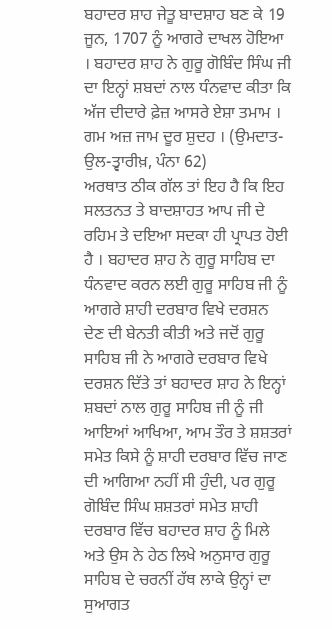ਬਹਾਦਰ ਸ਼ਾਹ ਜੇਤੂ ਬਾਦਸ਼ਾਹ ਬਣ ਕੇ 19 ਜੂਨ, 1707 ਨੂੰ ਆਗਰੇ ਦਾਖਲ ਹੋਇਆ । ਬਹਾਦਰ ਸ਼ਾਹ ਨੇ ਗੁਰੂ ਗੋਬਿੰਦ ਸਿੰਘ ਜੀ ਦਾ ਇਨ੍ਹਾਂ ਸ਼ਬਦਾਂ ਨਾਲ ਧੰਨਵਾਦ ਕੀਤਾ ਕਿ
ਅੱਜ ਦੀਦਾਰੇ ਫ਼ੇਜ਼ ਆਸਰੇ ਏਸ਼ਾ ਤਮਾਮ ।
ਗਮ ਅਜ਼ ਜਾਮ ਦੂਰ ਸ਼ੁਦਹ । (ਉਮਦਾਤ-ਉਲ-ਤ੍ਵਾਰੀਖ਼, ਪੰਨਾ 62)
ਅਰਥਾਤ ਠੀਕ ਗੱਲ ਤਾਂ ਇਹ ਹੈ ਕਿ ਇਹ ਸਲਤਨਤ ਤੇ ਬਾਦਸ਼ਾਹਤ ਆਪ ਜੀ ਦੇ ਰਹਿਮ ਤੇ ਦਇਆ ਸਦਕਾ ਹੀ ਪ੍ਰਾਪਤ ਹੋਈ ਹੈ । ਬਹਾਦਰ ਸ਼ਾਹ ਨੇ ਗੁਰੂ ਸਾਹਿਬ ਦਾ ਧੰਨਵਾਦ ਕਰਨ ਲਈ ਗੁਰੂ ਸਾਹਿਬ ਜੀ ਨੂੰ ਆਗਰੇ ਸ਼ਾਹੀ ਦਰਬਾਰ ਵਿਖੇ ਦਰਸ਼ਨ ਦੇਣ ਦੀ ਬੇਨਤੀ ਕੀਤੀ ਅਤੇ ਜਦੋਂ ਗੁਰੂ ਸਾਹਿਬ ਜੀ ਨੇ ਆਗਰੇ ਦਰਬਾਰ ਵਿਖੇ ਦਰਸ਼ਨ ਦਿੱਤੇ ਤਾਂ ਬਹਾਦਰ ਸ਼ਾਹ ਨੇ ਇਨ੍ਹਾਂ ਸ਼ਬਦਾਂ ਨਾਲ ਗੁਰੂ ਸਾਹਿਬ ਜੀ ਨੂੰ ਜੀ ਆਇਆਂ ਆਖਿਆ, ਆਮ ਤੌਰ ਤੇ ਸ਼ਸ਼ਤਰਾਂ ਸਮੇਤ ਕਿਸੇ ਨੂੰ ਸ਼ਾਹੀ ਦਰਬਾਰ ਵਿੱਚ ਜਾਣ ਦੀ ਆਗਿਆ ਨਹੀਂ ਸੀ ਹੁੰਦੀ, ਪਰ ਗੁਰੂ ਗੋਬਿੰਦ ਸਿੰਘ ਸ਼ਸ਼ਤਰਾਂ ਸਮੇਤ ਸ਼ਾਹੀ ਦਰਬਾਰ ਵਿੱਚ ਬਹਾਦਰ ਸ਼ਾਹ ਨੂੰ ਮਿਲੇ ਅਤੇ ਉਸ ਨੇ ਹੇਠ ਲਿਖੇ ਅਨੁਸਾਰ ਗੁਰੂ ਸਾਹਿਬ ਦੇ ਚਰਨੀਂ ਹੱਥ ਲਾਕੇ ਉਨ੍ਹਾਂ ਦਾ ਸੁਆਗਤ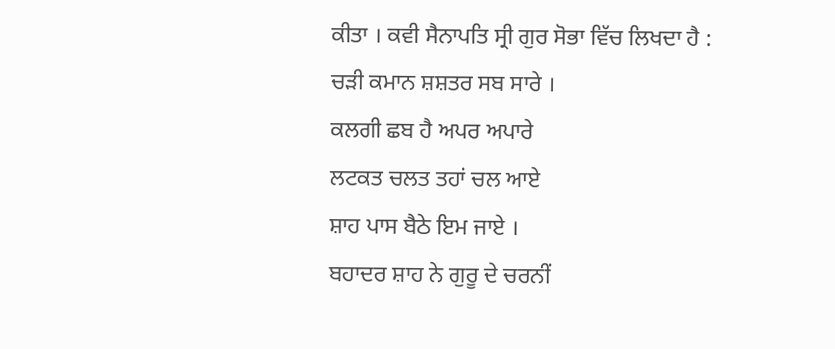ਕੀਤਾ । ਕਵੀ ਸੈਨਾਪਤਿ ਸ੍ਰੀ ਗੁਰ ਸੋਭਾ ਵਿੱਚ ਲਿਖਦਾ ਹੈ :
ਚੜੀ ਕਮਾਨ ਸ਼ਸ਼ਤਰ ਸਬ ਸਾਰੇ ।
ਕਲਗੀ ਛਬ ਹੈ ਅਪਰ ਅਪਾਰੇ
ਲਟਕਤ ਚਲਤ ਤਹਾਂ ਚਲ ਆਏ
ਸ਼ਾਹ ਪਾਸ ਬੈਠੇ ਇਮ ਜਾਏ ।
ਬਹਾਦਰ ਸ਼ਾਹ ਨੇ ਗੁਰੂ ਦੇ ਚਰਨੀਂ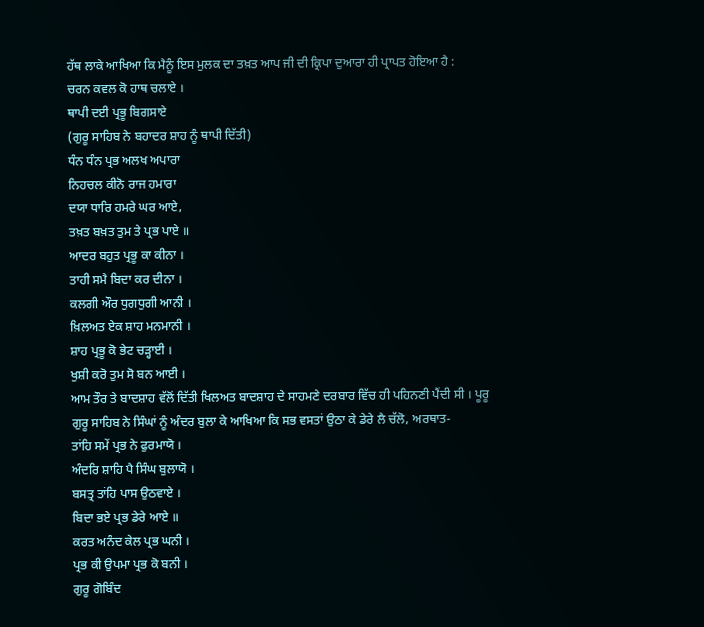ਹੱਥ ਲਾਕੇ ਆਖਿਆ ਕਿ ਮੈਨੂੰ ਇਸ ਮੁਲਕ ਦਾ ਤਖ਼ਤ ਆਪ ਜੀ ਦੀ ਕ੍ਰਿਪਾ ਦੁਆਰਾ ਹੀ ਪ੍ਰਾਪਤ ਹੋਇਆ ਹੈ :
ਚਰਨ ਕਵਲ ਕੋ ਹਾਥ ਚਲਾਏ ।
ਥਾਪੀ ਦਈ ਪ੍ਰਭੂ ਬਿਗਸਾਏ
(ਗੁਰੂ ਸਾਹਿਬ ਨੇ ਬਹਾਦਰ ਸ਼ਾਹ ਨੂੰ ਥਾਪੀ ਦਿੱਤੀ)
ਧੰਨ ਧੰਨ ਪ੍ਰਭ ਅਲਖ ਅਪਾਰਾ
ਨਿਹਚਲ ਕੀਨੋ ਰਾਜ ਹਮਾਰਾ
ਦਯਾ ਧਾਰਿ ਹਮਰੇ ਘਰ ਆਏ,
ਤਖ਼ਤ ਬਖ਼ਤ ਤੁਮ ਤੇ ਪ੍ਰਭ ਪਾਏ ॥
ਆਦਰ ਬਹੁਤ ਪ੍ਰਭੂ ਕਾ ਕੀਨਾ ।
ਤਾਹੀ ਸਮੈ ਬਿਦਾ ਕਰ ਦੀਨਾ ।
ਕਲਗੀ ਔਰ ਧੁਗਧੁਗੀ ਆਨੀ ।
ਖ਼ਿਲਅਤ ਏਕ ਸ਼ਾਹ ਮਨਮਾਨੀ ।
ਸ਼ਾਹ ਪ੍ਰਭੂ ਕੋ ਭੇਟ ਚੜ੍ਹਾਈ ।
ਖੁਸ਼ੀ ਕਰੋ ਤੁਮ ਸੋ ਬਨ ਆਈ ।
ਆਮ ਤੌਰ ਤੇ ਬਾਦਸ਼ਾਹ ਵੱਲੋਂ ਦਿੱਤੀ ਖਿਲਅਤ ਬਾਦਸ਼ਾਹ ਦੇ ਸਾਹਮਣੇ ਦਰਬਾਰ ਵਿੱਚ ਹੀ ਪਹਿਨਣੀ ਪੈਂਦੀ ਸੀ । ਪੂਰੂ ਗੁਰੂ ਸਾਹਿਬ ਨੇ ਸਿੰਘਾਂ ਨੂੰ ਅੰਦਰ ਬੁਲਾ ਕੇ ਆਖਿਆ ਕਿ ਸਭ ਵਸਤਾਂ ਉਠਾ ਕੇ ਡੇਰੇ ਲੈ ਚੱਲੋ, ਅਰਥਾਤ-
ਤਾਂਹਿ ਸਮੇਂ ਪ੍ਰਭ ਨੇ ਫੁਰਮਾਯੋ ।
ਅੰਦਰਿ ਸ਼ਾਹਿ ਪੈ ਸਿੰਘ ਬੁਲਾਯੋ ।
ਬਸਤ੍ਰ ਤਾਂਹਿ ਪਾਸ ਉਠਵਾਏ ।
ਬਿਦਾ ਭਏ ਪ੍ਰਭ ਡੇਰੇ ਆਏ ॥
ਕਰਤ ਅਨੰਦ ਕੇਲ ਪ੍ਰਭ ਘਨੀ ।
ਪ੍ਰਭ ਕੀ ਉਪਮਾ ਪ੍ਰਭ ਕੋ ਬਨੀ ।
ਗੁਰੂ ਗੋਬਿੰਦ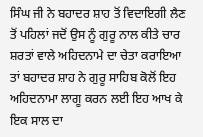ਸਿੰਘ ਜੀ ਨੇ ਬਹਾਦਰ ਸ਼ਾਹ ਤੋਂ ਵਿਦਾਇਗੀ ਲੈਣ ਤੋਂ ਪਹਿਲਾਂ ਜਦੋਂ ਉਸ ਨੂੰ ਗੁਰੂ ਨਾਲ ਕੀਤੇ ਚਾਰ ਸ਼ਰਤਾਂ ਵਾਲੇ ਅਹਿਦਨਾਮੇ ਦਾ ਚੇਤਾ ਕਰਾਇਆ ਤਾਂ ਬਹਾਦਰ ਸ਼ਾਹ ਨੇ ਗੁਰੂ ਸਾਹਿਬ ਕੋਲੋਂ ਇਹ ਅਹਿਦਨਾਮਾ ਲਾਗੂ ਕਰਨ ਲਈ ਇਹ ਆਖ ਕੇ ਇਕ ਸਾਲ ਦਾ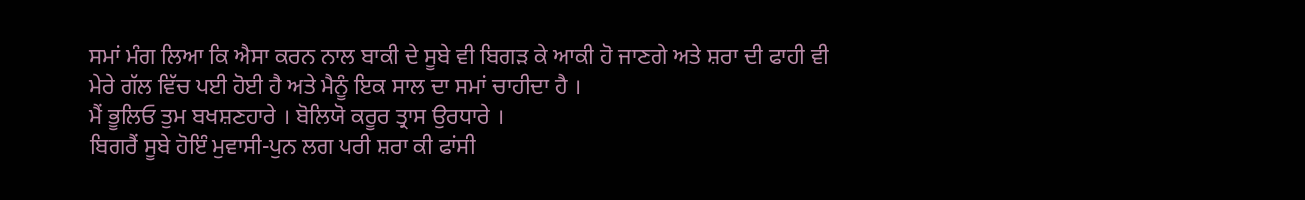ਸਮਾਂ ਮੰਗ ਲਿਆ ਕਿ ਐਸਾ ਕਰਨ ਨਾਲ ਬਾਕੀ ਦੇ ਸੂਬੇ ਵੀ ਬਿਗੜ ਕੇ ਆਕੀ ਹੋ ਜਾਣਗੇ ਅਤੇ ਸ਼ਰਾ ਦੀ ਫਾਹੀ ਵੀ ਮੇਰੇ ਗੱਲ ਵਿੱਚ ਪਈ ਹੋਈ ਹੈ ਅਤੇ ਮੈਨੂੰ ਇਕ ਸਾਲ ਦਾ ਸਮਾਂ ਚਾਹੀਦਾ ਹੈ ।
ਮੈਂ ਭੂਲਿਓ ਤੁਮ ਬਖਸ਼ਣਹਾਰੇ । ਬੋਲਿਯੋ ਕਰੂਰ ਤ੍ਰਾਸ ਉਰਧਾਰੇ ।
ਬਿਗਰੈਂ ਸੂਬੇ ਹੋਇੰ ਮੁਵਾਸੀ-ਪੁਨ ਲਗ ਪਰੀ ਸ਼ਰਾ ਕੀ ਫਾਂਸੀ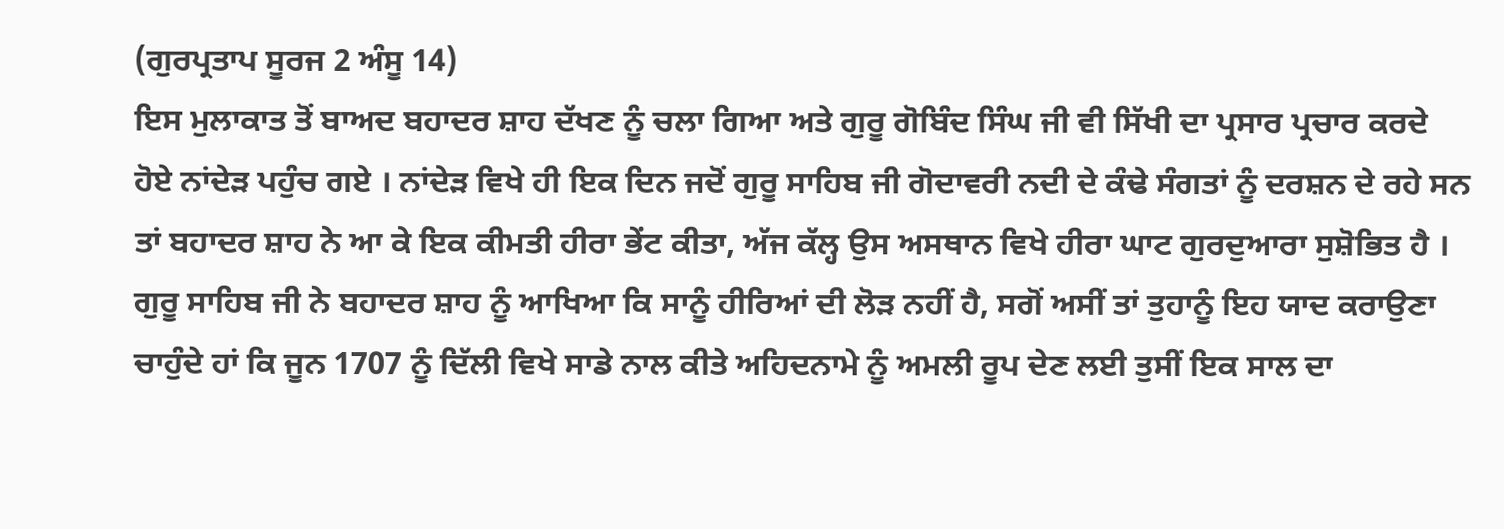(ਗੁਰਪ੍ਰਤਾਪ ਸੂਰਜ 2 ਅੰਸੂ 14)
ਇਸ ਮੁਲਾਕਾਤ ਤੋਂ ਬਾਅਦ ਬਹਾਦਰ ਸ਼ਾਹ ਦੱਖਣ ਨੂੰ ਚਲਾ ਗਿਆ ਅਤੇ ਗੁਰੂ ਗੋਬਿੰਦ ਸਿੰਘ ਜੀ ਵੀ ਸਿੱਖੀ ਦਾ ਪ੍ਰਸਾਰ ਪ੍ਰਚਾਰ ਕਰਦੇ ਹੋਏ ਨਾਂਦੇੜ ਪਹੁੰਚ ਗਏ । ਨਾਂਦੇੜ ਵਿਖੇ ਹੀ ਇਕ ਦਿਨ ਜਦੋਂ ਗੁਰੂ ਸਾਹਿਬ ਜੀ ਗੋਦਾਵਰੀ ਨਦੀ ਦੇ ਕੰਢੇ ਸੰਗਤਾਂ ਨੂੰ ਦਰਸ਼ਨ ਦੇ ਰਹੇ ਸਨ ਤਾਂ ਬਹਾਦਰ ਸ਼ਾਹ ਨੇ ਆ ਕੇ ਇਕ ਕੀਮਤੀ ਹੀਰਾ ਭੇਂਟ ਕੀਤਾ, ਅੱਜ ਕੱਲ੍ਹ ਉਸ ਅਸਥਾਨ ਵਿਖੇ ਹੀਰਾ ਘਾਟ ਗੁਰਦੁਆਰਾ ਸੁਸ਼ੋਭਿਤ ਹੈ । ਗੁਰੂ ਸਾਹਿਬ ਜੀ ਨੇ ਬਹਾਦਰ ਸ਼ਾਹ ਨੂੰ ਆਖਿਆ ਕਿ ਸਾਨੂੰ ਹੀਰਿਆਂ ਦੀ ਲੋੜ ਨਹੀਂ ਹੈ, ਸਗੋਂ ਅਸੀਂ ਤਾਂ ਤੁਹਾਨੂੰ ਇਹ ਯਾਦ ਕਰਾਉਣਾ ਚਾਹੁੰਦੇ ਹਾਂ ਕਿ ਜੂਨ 1707 ਨੂੰ ਦਿੱਲੀ ਵਿਖੇ ਸਾਡੇ ਨਾਲ ਕੀਤੇ ਅਹਿਦਨਾਮੇ ਨੂੰ ਅਮਲੀ ਰੂਪ ਦੇਣ ਲਈ ਤੁਸੀਂ ਇਕ ਸਾਲ ਦਾ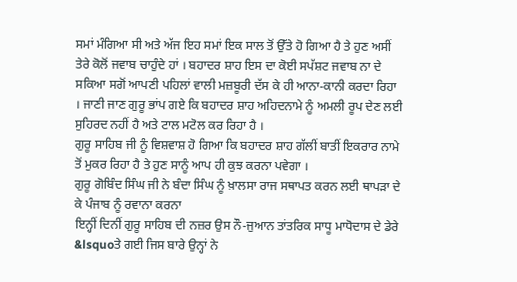ਸਮਾਂ ਮੰਗਿਆ ਸੀ ਅਤੇ ਅੱਜ ਇਹ ਸਮਾਂ ਇਕ ਸਾਲ ਤੋਂ ਉੱਤੇ ਹੋ ਗਿਆ ਹੈ ਤੇ ਹੁਣ ਅਸੀਂ ਤੇਰੇ ਕੋਲੋਂ ਜਵਾਬ ਚਾਹੁੰਦੇ ਹਾਂ । ਬਹਾਦਰ ਸ਼ਾਹ ਇਸ ਦਾ ਕੋਈ ਸਪੱਸ਼ਟ ਜਵਾਬ ਨਾ ਦੇ ਸਕਿਆ ਸਗੋਂ ਆਪਣੀ ਪਹਿਲਾਂ ਵਾਲੀ ਮਜ਼ਬੂਰੀ ਦੱਸ ਕੇ ਹੀ ਆਨਾ-ਕਾਨੀ ਕਰਦਾ ਰਿਹਾ । ਜਾਣੀ ਜਾਣ ਗੁਰੂ ਭਾਂਪ ਗਏ ਕਿ ਬਹਾਦਰ ਸ਼ਾਹ ਅਹਿਦਨਾਮੇ ਨੂੰ ਅਮਲੀ ਰੂਪ ਦੇਣ ਲਈ ਸੁਹਿਰਦ ਨਹੀਂ ਹੈ ਅਤੇ ਟਾਲ ਮਟੋਲ ਕਰ ਰਿਹਾ ਹੈ ।
ਗੁਰੂ ਸਾਹਿਬ ਜੀ ਨੂੰ ਵਿਸ਼ਵਾਸ਼ ਹੋ ਗਿਆ ਕਿ ਬਹਾਦਰ ਸ਼ਾਹ ਗੱਲੀਂ ਬਾਤੀਂ ਇਕਰਾਰ ਨਾਮੇ ਤੋਂ ਮੁਕਰ ਰਿਹਾ ਹੈ ਤੇ ਹੁਣ ਸਾਨੂੰ ਆਪ ਹੀ ਕੁਝ ਕਰਨਾ ਪਵੇਗਾ ।
ਗੁਰੂ ਗੋਬਿੰਦ ਸਿੰਘ ਜੀ ਨੇ ਬੰਦਾ ਸਿੰਘ ਨੂੰ ਖ਼ਾਲਸਾ ਰਾਜ ਸਥਾਪਤ ਕਰਨ ਲਈ ਥਾਪੜਾ ਦੇ ਕੇ ਪੰਜਾਬ ਨੂੰ ਰਵਾਨਾ ਕਰਨਾ
ਇਨ੍ਹੀਂ ਦਿਨੀਂ ਗੁਰੂ ਸਾਹਿਬ ਦੀ ਨਜ਼ਰ ਉਸ ਨੌ-ਜੁਆਨ ਤਾਂਤਰਿਕ ਸਾਧੂ ਮਾਧੋਦਾਸ ਦੇ ਡੇਰੇ &lsquoਤੇ ਗਈ ਜਿਸ ਬਾਰੇ ਉਨ੍ਹਾਂ ਨੇ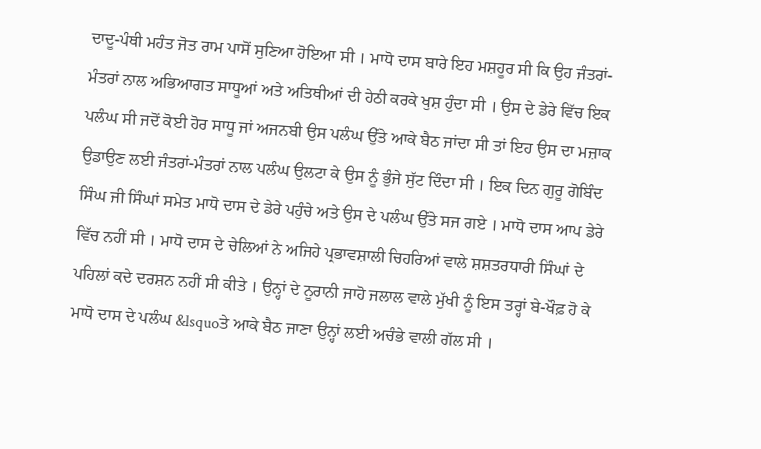ਦਾਦੂ-ਪੰਥੀ ਮਹੰਤ ਜੋਤ ਰਾਮ ਪਾਸੋਂ ਸੁਣਿਆ ਹੋਇਆ ਸੀ । ਮਾਧੋ ਦਾਸ ਬਾਰੇ ਇਹ ਮਸ਼ਹੂਰ ਸੀ ਕਿ ਉਹ ਜੰਤਰਾਂ-ਮੰਤਰਾਂ ਨਾਲ ਅਭਿਆਗਤ ਸਾਧੂਆਂ ਅਤੇ ਅਤਿਥੀਆਂ ਦੀ ਹੇਠੀ ਕਰਕੇ ਖੁਸ਼ ਹੁੰਦਾ ਸੀ । ਉਸ ਦੇ ਡੇਰੇ ਵਿੱਚ ਇਕ ਪਲੰਘ ਸੀ ਜਦੋਂ ਕੋਈ ਹੋਰ ਸਾਧੂ ਜਾਂ ਅਜਨਬੀ ਉਸ ਪਲੰਘ ਉੱਤੇ ਆਕੇ ਬੈਠ ਜਾਂਦਾ ਸੀ ਤਾਂ ਇਹ ਉਸ ਦਾ ਮਜ਼ਾਕ ਉਡਾਉਣ ਲਈ ਜੰਤਰਾਂ-ਮੰਤਰਾਂ ਨਾਲ ਪਲੰਘ ਉਲਟਾ ਕੇ ਉਸ ਨੂੰ ਭੁੰਜੇ ਸੁੱਟ ਦਿੰਦਾ ਸੀ । ਇਕ ਦਿਨ ਗੁਰੂ ਗੋਬਿੰਦ ਸਿੰਘ ਜੀ ਸਿੰਘਾਂ ਸਮੇਤ ਮਾਧੋ ਦਾਸ ਦੇ ਡੇਰੇ ਪਹੁੰਚੇ ਅਤੇ ਉਸ ਦੇ ਪਲੰਘ ਉੱਤੇ ਸਜ ਗਏ । ਮਾਧੋ ਦਾਸ ਆਪ ਡੇਰੇ ਵਿੱਚ ਨਹੀਂ ਸੀ । ਮਾਧੋ ਦਾਸ ਦੇ ਚੇਲਿਆਂ ਨੇ ਅਜਿਹੇ ਪ੍ਰਭਾਵਸ਼ਾਲੀ ਚਿਹਰਿਆਂ ਵਾਲੇ ਸ਼ਸ਼ਤਰਧਾਰੀ ਸਿੰਘਾਂ ਦੇ ਪਹਿਲਾਂ ਕਦੇ ਦਰਸ਼ਨ ਨਹੀਂ ਸੀ ਕੀਤੇ । ਉਨ੍ਹਾਂ ਦੇ ਨੂਰਾਨੀ ਜਾਹੋ ਜਲਾਲ ਵਾਲੇ ਮੁੱਖੀ ਨੂੰ ਇਸ ਤਰ੍ਹਾਂ ਬੇ-ਖੌਫ਼ ਹੋ ਕੇ ਮਾਧੋ ਦਾਸ ਦੇ ਪਲੰਘ &lsquoਤੇ ਆਕੇ ਬੈਠ ਜਾਣਾ ਉਨ੍ਹਾਂ ਲਈ ਅਚੰਭੇ ਵਾਲੀ ਗੱਲ ਸੀ ।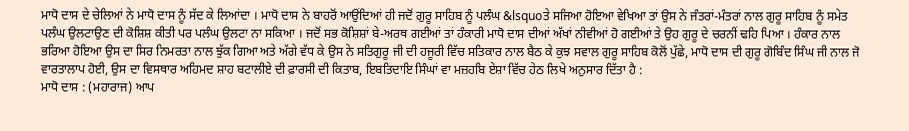ਮਾਧੋ ਦਾਸ ਦੇ ਚੇਲਿਆਂ ਨੇ ਮਾਧੋ ਦਾਸ ਨੂੰ ਸੱਦ ਕੇ ਲਿਆਂਦਾ । ਮਾਧੋ ਦਾਸ ਨੇ ਬਾਹਰੋਂ ਆਉਂਦਿਆਂ ਹੀ ਜਦੋਂ ਗੁਰੂ ਸਾਹਿਬ ਨੂੰ ਪਲੰਘ &lsquoਤੇ ਸਜਿਆ ਹੋਇਆ ਵੇਖਿਆ ਤਾਂ ਉਸ ਨੇ ਜੰਤਰਾਂ-ਮੰਤਰਾਂ ਨਾਲ ਗੁਰੂ ਸਾਹਿਬ ਨੂੰ ਸਮੇਤ ਪਲੰਘ ਉਲਟਾਉਣ ਦੀ ਕੋਸ਼ਿਸ਼ ਕੀਤੀ ਪਰ ਪਲੰਘ ਉਲਟਾ ਨਾ ਸਕਿਆ । ਜਦੋਂ ਸਭ ਕੋਸ਼ਿਸ਼ਾਂ ਬੇ-ਅਰਥ ਗਈਆਂ ਤਾਂ ਹੰਕਾਰੀ ਮਾਧੋ ਦਾਸ ਦੀਆਂ ਅੱਖਾਂ ਨੀਵੀਆਂ ਹੋ ਗਈਆਂ ਤੇ ਉਹ ਗੁਰੂ ਦੇ ਚਰਨੀਂ ਢਹਿ ਪਿਆ । ਹੰਕਾਰ ਨਾਲ ਭਰਿਆ ਹੋਇਆ ਉਸ ਦਾ ਸਿਰ ਨਿਮਰਤਾ ਨਾਲ ਝੁੱਕ ਗਿਆ ਅਤੇ ਅੱਗੇ ਵੱਧ ਕੇ ਉਸ ਨੇ ਸਤਿਗੁਰੂ ਜੀ ਦੀ ਹਜੂਰੀ ਵਿੱਚ ਸਤਿਕਾਰ ਨਾਲ ਬੈਠ ਕੇ ਕੁਝ ਸਵਾਲ ਗੁਰੂ ਸਾਹਿਬ ਕੋਲੋਂ ਪੁੱਛੇ, ਮਾਧੋ ਦਾਸ ਦੀ ਗੁਰੂ ਗੋਬਿੰਦ ਸਿੰਘ ਜੀ ਨਾਲ ਜੋ ਵਾਰਤਾਲਾਪ ਹੋਈ, ਉਸ ਦਾ ਵਿਸਥਾਰ ਅਹਿਮਦ ਸ਼ਾਹ ਬਟਾਲੀਏ ਦੀ ਫ਼ਾਰਸੀ ਦੀ ਕਿਤਾਬ, ਇਬਤਿਦਾਇ ਸਿੰਘਾਂ ਵਾ ਮਜ਼ਹਬਿ ਏਸ਼ਾ ਵਿੱਚ ਹੇਠ ਲਿਖੇ ਅਨੁਸਾਰ ਦਿੱਤਾ ਹੈ :
ਮਾਧੋ ਦਾਸ : (ਮਹਾਰਾਜ) ਆਪ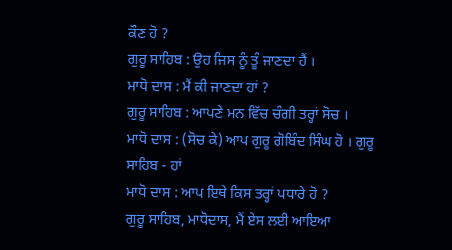ਕੌਣ ਹੋ ?
ਗੁਰੂ ਸਾਹਿਬ : ਉਹ ਜਿਸ ਨੂੰ ਤੂੰ ਜਾਣਦਾ ਹੈਂ ।
ਮਾਧੋ ਦਾਸ : ਮੈਂ ਕੀ ਜਾਣਦਾ ਹਾਂ ?
ਗੁਰੂ ਸਾਹਿਬ : ਆਪਣੇ ਮਨ ਵਿੱਚ ਚੰਗੀ ਤਰ੍ਹਾਂ ਸੋਚ ।
ਮਾਧੋ ਦਾਸ : (ਸੋਚ ਕੇ) ਆਪ ਗੁਰੂ ਗੋਬਿੰਦ ਸਿੰਘ ਹੋ । ਗੁਰੂ ਸਾਹਿਬ - ਹਾਂ
ਮਾਧੋ ਦਾਸ : ਆਪ ਇਥੇ ਕਿਸ ਤਰ੍ਹਾਂ ਪਧਾਰੇ ਹੋ ?
ਗੁਰੂ ਸਾਹਿਬ, ਮਾਧੋਦਾਸ, ਮੈਂ ਏਸ ਲਈ ਆਇਆ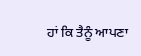ਹਾਂ ਕਿ ਤੈਨੂੰ ਆਪਣਾ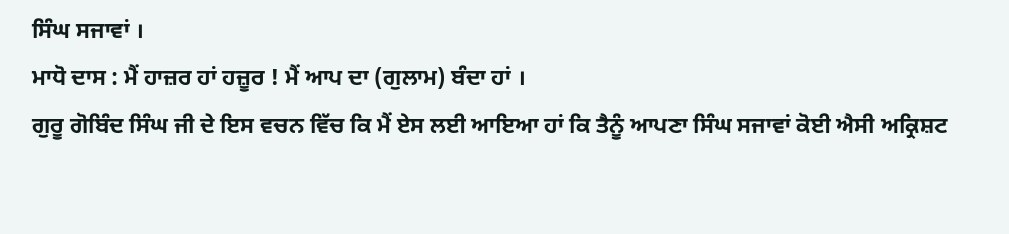ਸਿੰਘ ਸਜਾਵਾਂ ।
ਮਾਧੋ ਦਾਸ : ਮੈਂ ਹਾਜ਼ਰ ਹਾਂ ਹਜ਼ੂਰ ! ਮੈਂ ਆਪ ਦਾ (ਗੁਲਾਮ) ਬੰਦਾ ਹਾਂ ।
ਗੁਰੂ ਗੋਬਿੰਦ ਸਿੰਘ ਜੀ ਦੇ ਇਸ ਵਚਨ ਵਿੱਚ ਕਿ ਮੈਂ ਏਸ ਲਈ ਆਇਆ ਹਾਂ ਕਿ ਤੈਨੂੰ ਆਪਣਾ ਸਿੰਘ ਸਜਾਵਾਂ ਕੋਈ ਐਸੀ ਅਕ੍ਰਿਸ਼ਟ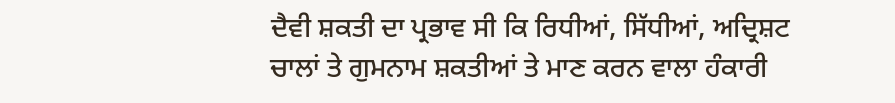ਦੈਵੀ ਸ਼ਕਤੀ ਦਾ ਪ੍ਰਭਾਵ ਸੀ ਕਿ ਰਿਧੀਆਂ, ਸਿੱਧੀਆਂ, ਅਦ੍ਰਿਸ਼ਟ ਚਾਲਾਂ ਤੇ ਗੁਮਨਾਮ ਸ਼ਕਤੀਆਂ ਤੇ ਮਾਣ ਕਰਨ ਵਾਲਾ ਹੰਕਾਰੀ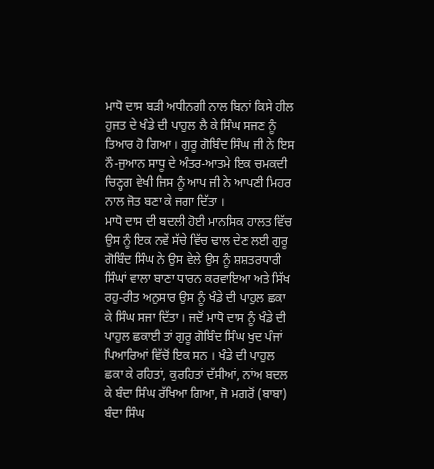ਮਾਧੋ ਦਾਸ ਬੜੀ ਅਧੀਨਗੀ ਨਾਲ ਬਿਨਾਂ ਕਿਸੇ ਹੀਲ ਹੁਜਤ ਦੇ ਖੰਡੇ ਦੀ ਪਾਹੁਲ ਲੈ ਕੇ ਸਿੰਘ ਸਜਣ ਨੂੰ ਤਿਆਰ ਹੋ ਗਿਆ । ਗੁਰੂ ਗੋਬਿੰਦ ਸਿੰਘ ਜੀ ਨੇ ਇਸ ਨੌ-ਜੁਆਨ ਸਾਧੂ ਦੇ ਅੰਤਰ-ਆਤਮੇ ਇਕ ਚਮਕਦੀ ਚਿਣ੍ਹਗ ਵੇਖੀ ਜਿਸ ਨੂੰ ਆਪ ਜੀ ਨੇ ਆਪਣੀ ਮਿਹਰ ਨਾਲ ਜੋਤ ਬਣਾ ਕੇ ਜਗਾ ਦਿੱਤਾ ।
ਮਾਧੋ ਦਾਸ ਦੀ ਬਦਲੀ ਹੋਈ ਮਾਨਸਿਕ ਹਾਲਤ ਵਿੱਚ ਉਸ ਨੂੰ ਇਕ ਨਵੇਂ ਸੱਚੇ ਵਿੱਚ ਢਾਲ ਦੇਣ ਲਈ ਗੁਰੂ ਗੋਬਿੰਦ ਸਿੰਘ ਨੇ ਉਸ ਵੇਲੇ ਉਸ ਨੂੰ ਸ਼ਸ਼ਤਰਧਾਰੀ ਸਿੰਘਾਂ ਵਾਲਾ ਬਾਣਾ ਧਾਰਨ ਕਰਵਾਇਆ ਅਤੇ ਸਿੱਖ ਰਹੁ-ਰੀਤ ਅਨੁਸਾਰ ਉਸ ਨੂੰ ਖੰਡੇ ਦੀ ਪਾਹੁਲ ਛਕਾ ਕੇ ਸਿੰਘ ਸਜਾ ਦਿੱਤਾ । ਜਦੋਂ ਮਾਧੋ ਦਾਸ ਨੂੰ ਖੰਡੇ ਦੀ ਪਾਹੁਲ ਛਕਾਈ ਤਾਂ ਗੁਰੂ ਗੋਬਿੰਦ ਸਿੰਘ ਖੁਦ ਪੰਜਾਂ ਪਿਆਰਿਆਂ ਵਿੱਚੋਂ ਇਕ ਸਨ । ਖੰਡੇ ਦੀ ਪਾਹੁਲ ਛਕਾ ਕੇ ਰਹਿਤਾਂ, ਕੁਰਹਿਤਾਂ ਦੱਸੀਆਂ, ਨਾਂਅ ਬਦਲ ਕੇ ਬੰਦਾ ਸਿੰਘ ਰੱਖਿਆ ਗਿਆ, ਜੋ ਮਗਰੋਂ (ਬਾਬਾ) ਬੰਦਾ ਸਿੰਘ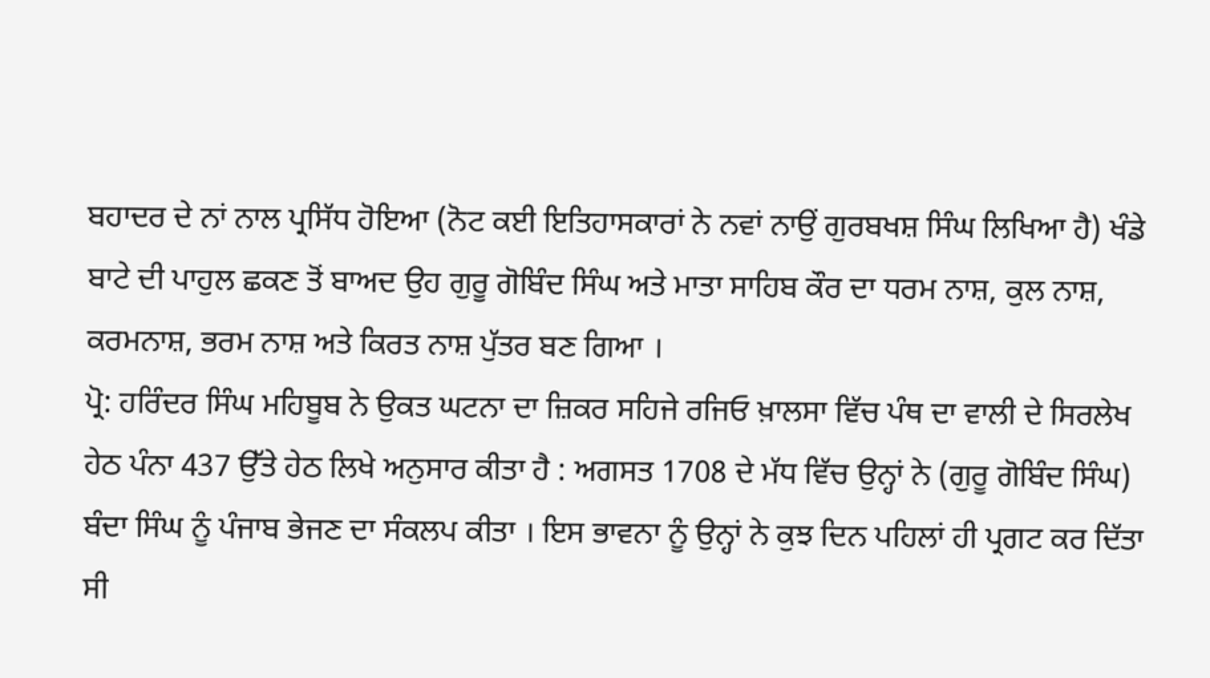ਬਹਾਦਰ ਦੇ ਨਾਂ ਨਾਲ ਪ੍ਰਸਿੱਧ ਹੋਇਆ (ਨੋਟ ਕਈ ਇਤਿਹਾਸਕਾਰਾਂ ਨੇ ਨਵਾਂ ਨਾਉਂ ਗੁਰਬਖਸ਼ ਸਿੰਘ ਲਿਖਿਆ ਹੈ) ਖੰਡੇ ਬਾਟੇ ਦੀ ਪਾਹੁਲ ਛਕਣ ਤੋਂ ਬਾਅਦ ਉਹ ਗੁਰੂ ਗੋਬਿੰਦ ਸਿੰਘ ਅਤੇ ਮਾਤਾ ਸਾਹਿਬ ਕੌਰ ਦਾ ਧਰਮ ਨਾਸ਼, ਕੁਲ ਨਾਸ਼, ਕਰਮਨਾਸ਼, ਭਰਮ ਨਾਸ਼ ਅਤੇ ਕਿਰਤ ਨਾਸ਼ ਪੁੱਤਰ ਬਣ ਗਿਆ ।
ਪ੍ਰੋ: ਹਰਿੰਦਰ ਸਿੰਘ ਮਹਿਬੂਬ ਨੇ ਉਕਤ ਘਟਨਾ ਦਾ ਜ਼ਿਕਰ ਸਹਿਜੇ ਰਜਿਓ ਖ਼ਾਲਸਾ ਵਿੱਚ ਪੰਥ ਦਾ ਵਾਲੀ ਦੇ ਸਿਰਲੇਖ ਹੇਠ ਪੰਨਾ 437 ਉੱਤੇ ਹੇਠ ਲਿਖੇ ਅਨੁਸਾਰ ਕੀਤਾ ਹੈ : ਅਗਸਤ 1708 ਦੇ ਮੱਧ ਵਿੱਚ ਉਨ੍ਹਾਂ ਨੇ (ਗੁਰੂ ਗੋਬਿੰਦ ਸਿੰਘ) ਬੰਦਾ ਸਿੰਘ ਨੂੰ ਪੰਜਾਬ ਭੇਜਣ ਦਾ ਸੰਕਲਪ ਕੀਤਾ । ਇਸ ਭਾਵਨਾ ਨੂੰ ਉਨ੍ਹਾਂ ਨੇ ਕੁਝ ਦਿਨ ਪਹਿਲਾਂ ਹੀ ਪ੍ਰਗਟ ਕਰ ਦਿੱਤਾ ਸੀ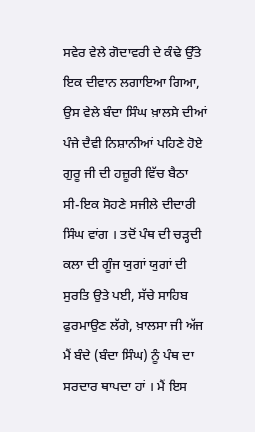ਸਵੇਰ ਵੇਲੇ ਗੋਦਾਵਰੀ ਦੇ ਕੰਢੇ ਉੱਤੇ ਇਕ ਦੀਵਾਨ ਲਗਾਇਆ ਗਿਆ, ਉਸ ਵੇਲੇ ਬੰਦਾ ਸਿੰਘ ਖ਼ਾਲਸੇ ਦੀਆਂ ਪੰਜੇ ਦੈਵੀ ਨਿਸ਼ਾਨੀਆਂ ਪਹਿਣੇ ਹੋਏ ਗੁਰੂ ਜੀ ਦੀ ਹਜ਼ੂਰੀ ਵਿੱਚ ਬੈਠਾ ਸੀ-ਇਕ ਸੋਹਣੇ ਸਜੀਲੇ ਦੀਦਾਰੀ ਸਿੰਘ ਵਾਂਗ । ਤਦੋਂ ਪੰਥ ਦੀ ਚੜ੍ਹਦੀ ਕਲਾ ਦੀ ਗੂੰਜ ਯੁਗਾਂ ਯੁਗਾਂ ਦੀ ਸੁਰਤਿ ਉਤੇ ਪਈ, ਸੱਚੇ ਸਾਹਿਬ ਫੁਰਮਾਉਣ ਲੱਗੇ, ਖ਼ਾਲਸਾ ਜੀ ਅੱਜ ਮੈਂ ਬੰਦੇ (ਬੰਦਾ ਸਿੰਘ) ਨੂੰ ਪੰਥ ਦਾ ਸਰਦਾਰ ਥਾਪਦਾ ਹਾਂ । ਮੈਂ ਇਸ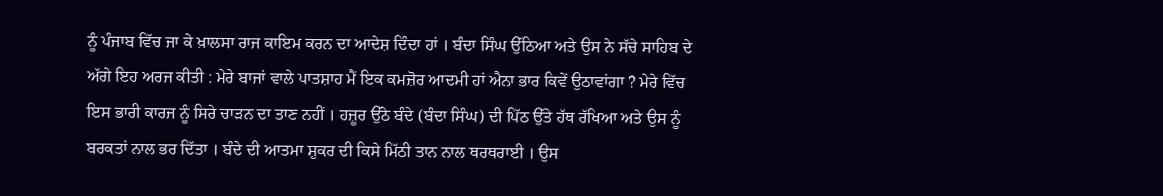ਨੂੰ ਪੰਜਾਬ ਵਿੱਚ ਜਾ ਕੇ ਖ਼ਾਲਸਾ ਰਾਜ ਕਾਇਮ ਕਰਨ ਦਾ ਆਦੇਸ਼ ਦਿੰਦਾ ਹਾਂ । ਬੰਦਾ ਸਿੰਘ ਉੱਠਿਆ ਅਤੇ ਉਸ ਨੇ ਸੱਚੇ ਸਾਹਿਬ ਦੇ ਅੱਗੇ ਇਹ ਅਰਜ ਕੀਤੀ : ਮੇਰੇ ਬਾਜਾਂ ਵਾਲੇ ਪਾਤਸ਼ਾਹ ਮੈਂ ਇਕ ਕਮਜ਼ੋਰ ਆਦਮੀ ਹਾਂ ਐਨਾ ਭਾਰ ਕਿਵੇਂ ਉਠਾਵਾਂਗਾ ? ਮੇਰੇ ਵਿੱਚ ਇਸ ਭਾਰੀ ਕਾਰਜ ਨੂੰ ਸਿਰੇ ਚਾੜਨ ਦਾ ਤਾਣ ਨਹੀਂ । ਹਜ਼ੂਰ ਉੱਠੇ ਬੰਦੇ (ਬੰਦਾ ਸਿੰਘ) ਦੀ ਪਿੱਠ ਉੱਤੇ ਹੱਥ ਰੱਖਿਆ ਅਤੇ ਉਸ ਨੂੰ ਬਰਕਤਾਂ ਨਾਲ ਭਰ ਦਿੱਤਾ । ਬੰਦੇ ਦੀ ਆਤਮਾ ਸ਼ੁਕਰ ਦੀ ਕਿਸੇ ਮਿੱਠੀ ਤਾਨ ਨਾਲ ਥਰਥਰਾਈ । ਉਸ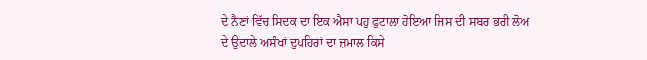ਦੇ ਨੈਣਾਂ ਵਿੱਚ ਸਿਦਕ ਦਾ ਇਕ ਐਸਾ ਪਹੁ ਫੁਟਾਲਾ ਹੋਇਆ ਜਿਸ ਦੀ ਸਬਰ ਭਰੀ ਲੋਅ ਦੇ ਉਦਾਲੇ ਅਸੰਖਾਂ ਦੁਪਹਿਰਾਂ ਦਾ ਜ਼ਮਾਲ ਕਿਸੇ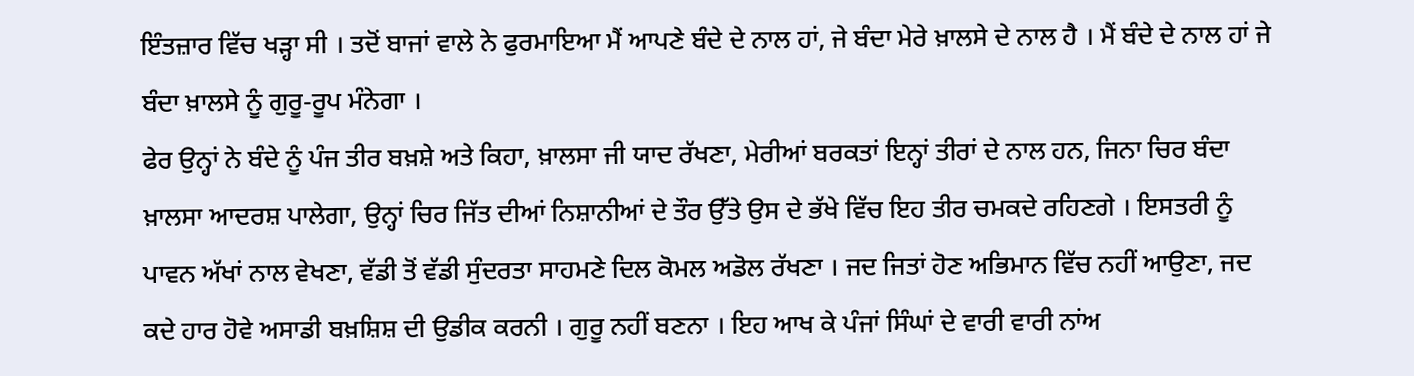ਇੰਤਜ਼ਾਰ ਵਿੱਚ ਖੜ੍ਹਾ ਸੀ । ਤਦੋਂ ਬਾਜਾਂ ਵਾਲੇ ਨੇ ਫੁਰਮਾਇਆ ਮੈਂ ਆਪਣੇ ਬੰਦੇ ਦੇ ਨਾਲ ਹਾਂ, ਜੇ ਬੰਦਾ ਮੇਰੇ ਖ਼ਾਲਸੇ ਦੇ ਨਾਲ ਹੈ । ਮੈਂ ਬੰਦੇ ਦੇ ਨਾਲ ਹਾਂ ਜੇ ਬੰਦਾ ਖ਼ਾਲਸੇ ਨੂੰ ਗੁਰੂ-ਰੂਪ ਮੰਨੇਗਾ ।
ਫੇਰ ਉਨ੍ਹਾਂ ਨੇ ਬੰਦੇ ਨੂੰ ਪੰਜ ਤੀਰ ਬਖ਼ਸ਼ੇ ਅਤੇ ਕਿਹਾ, ਖ਼ਾਲਸਾ ਜੀ ਯਾਦ ਰੱਖਣਾ, ਮੇਰੀਆਂ ਬਰਕਤਾਂ ਇਨ੍ਹਾਂ ਤੀਰਾਂ ਦੇ ਨਾਲ ਹਨ, ਜਿਨਾ ਚਿਰ ਬੰਦਾ ਖ਼ਾਲਸਾ ਆਦਰਸ਼ ਪਾਲੇਗਾ, ਉਨ੍ਹਾਂ ਚਿਰ ਜਿੱਤ ਦੀਆਂ ਨਿਸ਼ਾਨੀਆਂ ਦੇ ਤੌਰ ਉੱਤੇ ਉਸ ਦੇ ਭੱਖੇ ਵਿੱਚ ਇਹ ਤੀਰ ਚਮਕਦੇ ਰਹਿਣਗੇ । ਇਸਤਰੀ ਨੂੰ ਪਾਵਨ ਅੱਖਾਂ ਨਾਲ ਵੇਖਣਾ, ਵੱਡੀ ਤੋਂ ਵੱਡੀ ਸੁੰਦਰਤਾ ਸਾਹਮਣੇ ਦਿਲ ਕੋਮਲ ਅਡੋਲ ਰੱਖਣਾ । ਜਦ ਜਿਤਾਂ ਹੋਣ ਅਭਿਮਾਨ ਵਿੱਚ ਨਹੀਂ ਆਉਣਾ, ਜਦ ਕਦੇ ਹਾਰ ਹੋਵੇ ਅਸਾਡੀ ਬਖ਼ਸ਼ਿਸ਼ ਦੀ ਉਡੀਕ ਕਰਨੀ । ਗੁਰੂ ਨਹੀਂ ਬਣਨਾ । ਇਹ ਆਖ ਕੇ ਪੰਜਾਂ ਸਿੰਘਾਂ ਦੇ ਵਾਰੀ ਵਾਰੀ ਨਾਂਅ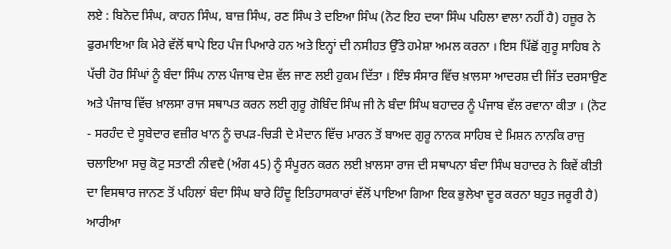ਲਏ : ਬਿਨੋਦ ਸਿੰਘ, ਕਾਹਨ ਸਿੰਘ, ਬਾਜ਼ ਸਿੰਘ, ਰਣ ਸਿੰਘ ਤੇ ਦਇਆ ਸਿੰਘ (ਨੋਟ ਇਹ ਦਯਾ ਸਿੰਘ ਪਹਿਲਾ ਵਾਲਾ ਨਹੀਂ ਹੈ) ਹਜ਼ੂਰ ਨੇ ਫੁਰਮਾਇਆ ਕਿ ਮੇਰੇ ਵੱਲੋਂ ਥਾਪੇ ਇਹ ਪੰਜ ਪਿਆਰੇ ਹਨ ਅਤੇ ਇਨ੍ਹਾਂ ਦੀ ਨਸੀਹਤ ਉੱਤੇ ਹਮੇਸ਼ਾ ਅਮਲ ਕਰਨਾ । ਇਸ ਪਿੱਛੋਂ ਗੁਰੂ ਸਾਹਿਬ ਨੇ ਪੱਚੀ ਹੋਰ ਸਿੰਘਾਂ ਨੂੰ ਬੰਦਾ ਸਿੰਘ ਨਾਲ ਪੰਜਾਬ ਦੇਸ਼ ਵੱਲ ਜਾਣ ਲਈ ਹੁਕਮ ਦਿੱਤਾ । ਇੰਝ ਸੰਸਾਰ ਵਿੱਚ ਖ਼ਾਲਸਾ ਆਦਰਸ਼ ਦੀ ਜਿੱਤ ਦਰਸਾਉਣ ਅਤੇ ਪੰਜਾਬ ਵਿੱਚ ਖ਼ਾਲਸਾ ਰਾਜ ਸਥਾਪਤ ਕਰਨ ਲਈ ਗੁਰੂ ਗੋਬਿੰਦ ਸਿੰਘ ਜੀ ਨੇ ਬੰਦਾ ਸਿੰਘ ਬਹਾਦਰ ਨੂੰ ਪੰਜਾਬ ਵੱਲ ਰਵਾਨਾ ਕੀਤਾ । (ਨੋਟ - ਸਰਹੰਦ ਦੇ ਸੂਬੇਦਾਰ ਵਜ਼ੀਰ ਖਾਨ ਨੂੰ ਚਪੜ-ਚਿੜੀ ਦੇ ਮੈਦਾਨ ਵਿੱਚ ਮਾਰਨ ਤੋਂ ਬਾਅਦ ਗੁਰੂ ਨਾਨਕ ਸਾਹਿਬ ਦੇ ਮਿਸ਼ਨ ਨਾਨਕਿ ਰਾਜੁ ਚਲਾਇਆ ਸਚੁ ਕੋਟੁ ਸਤਾਣੀ ਨੀਵਦੈ (ਅੰਗ 45) ਨੂੰ ਸੰਪੂਰਨ ਕਰਨ ਲਈ ਖ਼ਾਲਸਾ ਰਾਜ ਦੀ ਸਥਾਪਨਾ ਬੰਦਾ ਸਿੰਘ ਬਹਾਦਰ ਨੇ ਕਿਵੇਂ ਕੀਤੀ ਦਾ ਵਿਸਥਾਰ ਜਾਨਣ ਤੋਂ ਪਹਿਲਾਂ ਬੰਦਾ ਸਿੰਘ ਬਾਰੇ ਹਿੰਦੂ ਇਤਿਹਾਸਕਾਰਾਂ ਵੱਲੋਂ ਪਾਇਆ ਗਿਆ ਇਕ ਭੁਲੇਖਾ ਦੂਰ ਕਰਨਾ ਬਹੁਤ ਜਰੂਰੀ ਹੈ) ਆਰੀਆ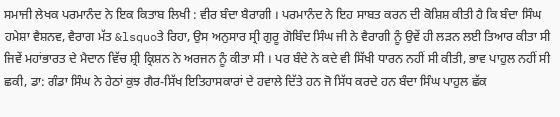ਸਮਾਜੀ ਲੇਖਕ ਪਰਮਾਨੰਦ ਨੇ ਇਕ ਕਿਤਾਬ ਲਿਖੀ : ਵੀਰ ਬੰਦਾ ਬੈਰਾਗੀ । ਪਰਮਾਨੰਦ ਨੇ ਇਹ ਸਾਬਤ ਕਰਨ ਦੀ ਕੋਸ਼ਿਸ਼ ਕੀਤੀ ਹੈ ਕਿ ਬੰਦਾ ਸਿੰਘ ਹਮੇਸ਼ਾ ਵੈਸ਼ਨਵ, ਵੈਰਾਗ ਮੱਤ &lsquoਤੇ ਰਿਹਾ, ਉਸ ਅਨੁਸਾਰ ਸ੍ਰੀ ਗੁਰੂ ਗੋਬਿੰਦ ਸਿੰਘ ਜੀ ਨੇ ਵੈਰਾਗੀ ਨੂੰ ਉਵੇਂ ਹੀ ਲੜਨ ਲਈ ਤਿਆਰ ਕੀਤਾ ਸੀ ਜਿਵੇਂ ਮਹਾਂਭਾਰਤ ਦੇ ਮੈਦਾਨ ਵਿੱਚ ਸ਼੍ਰੀ ਕ੍ਰਿਸ਼ਨ ਨੇ ਅਰਜਨ ਨੂੰ ਕੀਤਾ ਸੀ । ਪਰ ਬੰਦੇ ਨੇ ਕਦੇ ਵੀ ਸਿੱਖੀ ਧਾਰਨ ਨਹੀਂ ਸੀ ਕੀਤੀ, ਭਾਵ ਪਾਹੁਲ ਨਹੀਂ ਸੀ ਛਕੀ, ਡਾ: ਗੰਡਾ ਸਿੰਘ ਨੇ ਹੇਠਾਂ ਕੁਝ ਗੈਰ-ਸਿੱਖ ਇਤਿਹਾਸਕਾਰਾਂ ਦੇ ਹਵਾਲੇ ਦਿੱਤੇ ਹਨ ਜੋ ਸਿੱਧ ਕਰਦੇ ਹਨ ਬੰਦਾ ਸਿੰਘ ਪਾਹੁਲ ਛੱਕ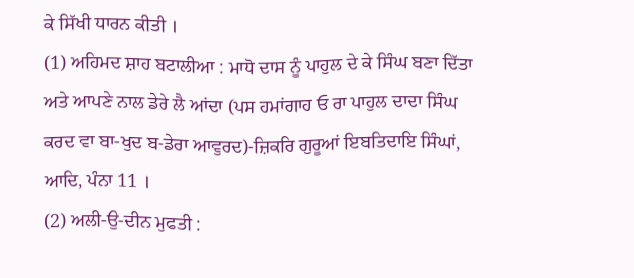ਕੇ ਸਿੱਖੀ ਧਾਰਨ ਕੀਤੀ ।
(1) ਅਹਿਮਦ ਸ਼ਾਹ ਬਟਾਲੀਆ : ਮਾਧੋ ਦਾਸ ਨੂੰ ਪਾਹੁਲ ਦੇ ਕੇ ਸਿੰਘ ਬਣਾ ਦਿੱਤਾ ਅਤੇ ਆਪਣੇ ਨਾਲ ਡੇਰੇ ਲੈ ਆਂਦਾ (ਪਸ ਹਮਾਂਗਾਹ ਓ ਰਾ ਪਾਹੁਲ ਦਾਦਾ ਸਿੰਘ ਕਰਦ ਵਾ ਬਾ-ਖੁਦ ਬ-ਡੇਰਾ ਆਵੁਰਦ)-ਜ਼ਿਕਰਿ ਗੁਰੂਆਂ ਇਬਤਿਦਾਇ ਸਿੰਘਾਂ, ਆਦਿ, ਪੰਨਾ 11 ।
(2) ਅਲੀ-ਉ-ਦੀਨ ਮੁਫਤੀ :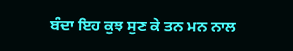ਬੰਦਾ ਇਹ ਕੁਝ ਸੁਣ ਕੇ ਤਨ ਮਨ ਨਾਲ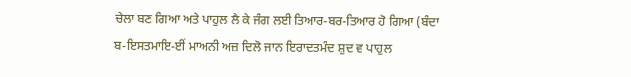ਚੇਲਾ ਬਣ ਗਿਆ ਅਤੇ ਪਾਹੁਲ ਲੈ ਕੇ ਜੰਗ ਲਈ ਤਿਆਰ-ਬਰ-ਤਿਆਰ ਹੋ ਗਿਆ (ਬੰਦਾ ਬ-ਇਸਤਮਾਇ-ਈਂ ਮਾਅਨੀ ਅਜ਼ ਦਿਲੋ ਜਾਨ ਇਰਾਦਤਮੰਦ ਸ਼ੁਦ ਵ ਪਾਹੁਲ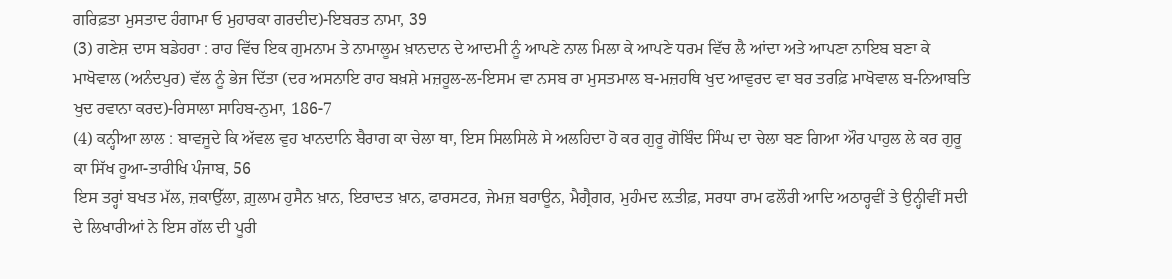ਗਰਿਫ਼ਤਾ ਮੁਸਤਾਦ ਹੰਗਾਮਾ ਓ ਮੁਹਾਰਕਾ ਗਰਦੀਦ)-ਇਬਰਤ ਨਾਮਾ, 39
(3) ਗਣੇਸ਼ ਦਾਸ ਬਡੇਹਰਾ : ਰਾਹ ਵਿੱਚ ਇਕ ਗੁਮਨਾਮ ਤੇ ਨਾਮਾਲੂਮ ਖ਼ਾਨਦਾਨ ਦੇ ਆਦਮੀ ਨੂੰ ਆਪਣੇ ਨਾਲ ਮਿਲਾ ਕੇ ਆਪਣੇ ਧਰਮ ਵਿੱਚ ਲੈ ਆਂਦਾ ਅਤੇ ਆਪਣਾ ਨਾਇਬ ਬਣਾ ਕੇ ਮਾਖੋਵਾਲ (ਅਨੰਦਪੁਰ) ਵੱਲ ਨੂੰ ਭੇਜ ਦਿੱਤਾ (ਦਰ ਅਸਨਾਇ ਰਾਹ ਬਖ਼ਸ਼ੇ ਮਜ਼ਹੂਲ-ਲ-ਇਸਮ ਵਾ ਨਸਬ ਰਾ ਮੁਸਤਮਾਲ ਬ-ਮਜ਼ਹਥਿ ਖੁਦ ਆਵੁਰਦ ਵਾ ਬਰ ਤਰਫ਼ਿ ਮਾਖੋਵਾਲ ਬ-ਨਿਆਬਤਿ ਖੁਦ ਰਵਾਨਾ ਕਰਦ)-ਰਿਸਾਲਾ ਸਾਹਿਬ-ਨੁਮਾ, 186-7
(4) ਕਨ੍ਹੀਆ ਲਾਲ : ਬਾਵਜੂਦੇ ਕਿ ਅੱਵਲ ਵੁਹ ਖਾਨਦਾਨਿ ਬੈਰਾਗ ਕਾ ਚੇਲਾ ਥਾ, ਇਸ ਸਿਲਸਿਲੇ ਸੇ ਅਲਹਿਦਾ ਹੋ ਕਰ ਗੁਰੂ ਗੋਬਿੰਦ ਸਿੰਘ ਦਾ ਚੇਲਾ ਬਣ ਗਿਆ ਔਰ ਪਾਹੁਲ ਲੇ ਕਰ ਗੁਰੂ ਕਾ ਸਿੱਖ ਹੂਆ-ਤਾਰੀਖਿ ਪੰਜਾਬ, 56
ਇਸ ਤਰ੍ਹਾਂ ਬਖਤ ਮੱਲ, ਜ਼ਕਾਉੱਲਾ, ਗ਼ੁਲਾਮ ਹੁਸੈਨ ਖ਼ਾਨ, ਇਰਾਦਤ ਖ਼ਾਨ, ਫਾਰਸਟਰ, ਜੇਮਜ਼ ਬਰਾਊਨ, ਮੈਗ੍ਰੈਗਰ, ਮੁਹੰਮਦ ਲ਼ਤੀਫ਼, ਸਰਧਾ ਰਾਮ ਫਲੌਰੀ ਆਦਿ ਅਠਾਰ੍ਹਵੀਂ ਤੇ ਉਨ੍ਹੀਵੀਂ ਸਦੀ ਦੇ ਲਿਖਾਰੀਆਂ ਨੇ ਇਸ ਗੱਲ ਦੀ ਪੂਰੀ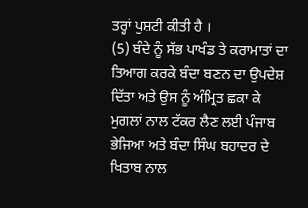ਤਰ੍ਹਾਂ ਪੁਸ਼ਟੀ ਕੀਤੀ ਹੈ ।
(5) ਬੰਦੇ ਨੂੰ ਸੱਭ ਪਾਖੰਡ ਤੇ ਕਰਾਮਾਤਾਂ ਦਾ ਤਿਆਗ ਕਰਕੇ ਬੰਦਾ ਬਣਨ ਦਾ ਉਪਦੇਸ਼ ਦਿੱਤਾ ਅਤੇ ਉਸ ਨੂੰ ਅੰਮ੍ਰਿਤ ਛਕਾ ਕੇ ਮੁਗਲਾਂ ਨਾਲ ਟੱਕਰ ਲੈਣ ਲਈ ਪੰਜਾਬ ਭੇਜਿਆ ਅਤੇ ਬੰਦਾ ਸਿੰਘ ਬਹਾਦਰ ਦੇ ਖਿਤਾਬ ਨਾਲ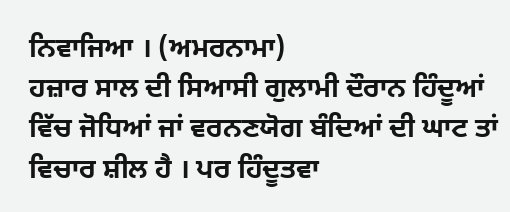ਨਿਵਾਜਿਆ । (ਅਮਰਨਾਮਾ)
ਹਜ਼ਾਰ ਸਾਲ ਦੀ ਸਿਆਸੀ ਗੁਲਾਮੀ ਦੌਰਾਨ ਹਿੰਦੂਆਂ ਵਿੱਚ ਜੋਧਿਆਂ ਜਾਂ ਵਰਨਣਯੋਗ ਬੰਦਿਆਂ ਦੀ ਘਾਟ ਤਾਂ ਵਿਚਾਰ ਸ਼ੀਲ ਹੈ । ਪਰ ਹਿੰਦੂਤਵਾ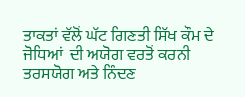ਤਾਕਤਾਂ ਵੱਲੋਂ ਘੱਟ ਗਿਣਤੀ ਸਿੱਖ ਕੌਮ ਦੇ ਜੋਧਿਆਂ  ਦੀ ਅਯੋਗ ਵਰਤੋਂ ਕਰਨੀ ਤਰਸਯੋਗ ਅਤੇ ਨਿੰਦਣ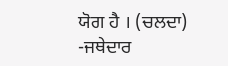ਯੋਗ ਹੈ । (ਚਲਦਾ)
-ਜਥੇਦਾਰ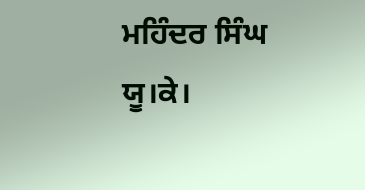ਮਹਿੰਦਰ ਸਿੰਘ ਯੂ।ਕੇ।